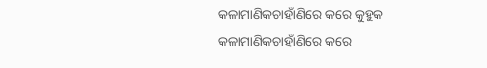କଳାମାଣିକଚାହାଁଣିରେ କରେ କୁହୁକ
କଳାମାଣିକଚାହାଁଣିରେ କରେ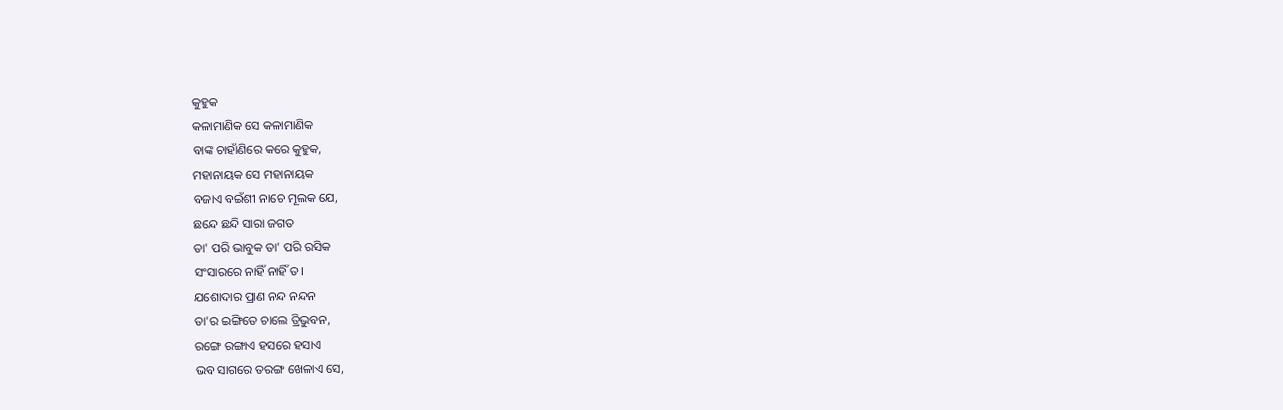କୁହୁକ
କଳାମାଣିକ ସେ କଳାମାଣିକ
ବାଙ୍କ ଚାହାଁଣିରେ କରେ କୁହୁକ,
ମହାନାୟକ ସେ ମହାନାୟକ
ବଜାଏ ବଇଁଶୀ ନାଚେ ମୂଲକ ଯେ,
ଛନ୍ଦେ ଛନ୍ଦି ସାରା ଜଗତ
ତା' ପରି ଭାବୁକ ତା' ପରି ରସିକ
ସଂସାରରେ ନାହିଁ ନାହିଁ ତ।
ଯଶୋଦାର ପ୍ରାଣ ନନ୍ଦ ନନ୍ଦନ
ତା'ର ଇଙ୍ଗିତେ ଚାଲେ ତ୍ରିଭୁବନ,
ରଙ୍ଗେ ରଙ୍ଗାଏ ହସରେ ହସାଏ
ଭବ ସାଗରେ ତରଙ୍ଗ ଖେଳାଏ ସେ,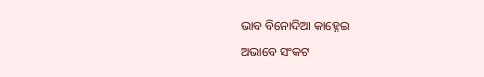ଭାବ ବିନୋଦିଆ କାହ୍ନେଇ
ଅଭାବେ ସଂକଟ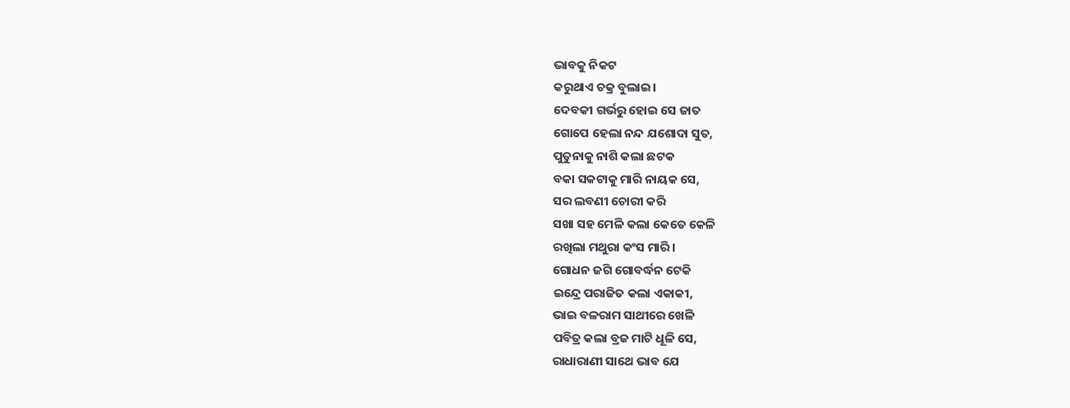ଭାବକୁ ନିକଟ
କରୁଥାଏ ଚକ୍ର ବୁଲାଇ।
ଦେବକୀ ଗର୍ଭରୁ ହୋଇ ସେ ଜାତ
ଗୋପେ ହେଲା ନନ୍ଦ ଯଶୋଦା ସୁତ,
ପୁତୁନାକୁ ନାଶି କଲା ଛଟକ
ବକା ସକଟାକୁ ମାରି ନାୟକ ସେ,
ସର ଲବଣୀ ଚୋରୀ କରି
ସଖା ସହ ମେଳି କଲା କେତେ କେଳି
ରଖିଲା ମଥୁରା କଂସ ମାରି।
ଗୋଧନ ଜଗି ଗୋବର୍ଦ୍ଧନ ଟେକି
ଇନ୍ଦ୍ରେ ପରାଜିତ କଲା ଏକାକୀ,
ଭାଇ ବଳରାମ ସାଥୀରେ ଖେଳି
ପବିତ୍ର କଲା ବ୍ରଜ ମାଟି ଧୂଳି ସେ,
ରାଧାରାଣୀ ସାଥେ ଭାବ ଯେ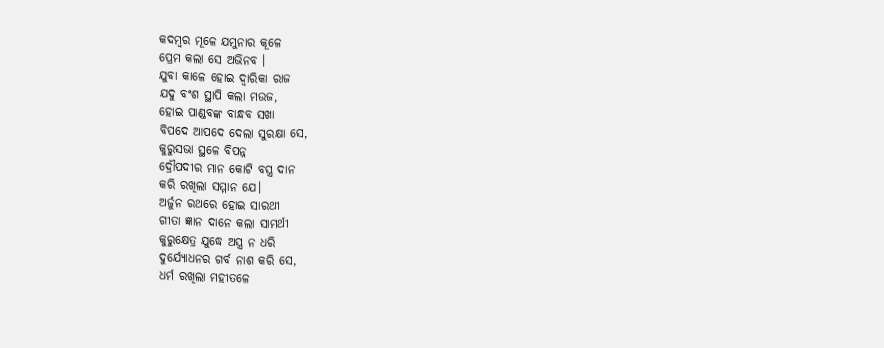କଦମ୍ଵର ମୂଳେ ଯମୁନାର କୂଳେ
ପ୍ରେମ କଲା ସେ ଅଭିନବ ।
ଯୁବା କାଳେ ହୋଇ ଦ୍ବାରିକା ରାଜ
ଯଦୁ ବଂଶ ସ୍ଥାପି କଲା ମଉଜ,
ହୋଇ ପାଣ୍ଡବଙ୍କ ବାନ୍ଧବ ସଖା
ବିପଦେ ଆପଦେ ଦେଲା ସୁରକ୍ଷା ସେ,
କୁରୁସଭା ସ୍ଥଳେ ବିପନ୍ନ
ଦ୍ରୌପଦୀର ମାନ କୋଟି ବସ୍ତ୍ର ଦାନ
କରି ରଖିଲା ସମ୍ମାନ ଯେ।
ଅର୍ଜୁନ ରଥରେ ହୋଇ ସାରଥୀ
ଗୀତା ଜ୍ଞାନ ଦାନେ କଲା ସାମର୍ଥୀ
କୁରୁକ୍ଷେତ୍ର ଯୁଦ୍ଧେ ଅସ୍ତ୍ର ନ ଧରି
ଦୁର୍ଯ୍ୟୋଧନର ଗର୍ବ ନାଶ କରି ସେ,
ଧର୍ମ ରଖିଲା ମହୀତଳେ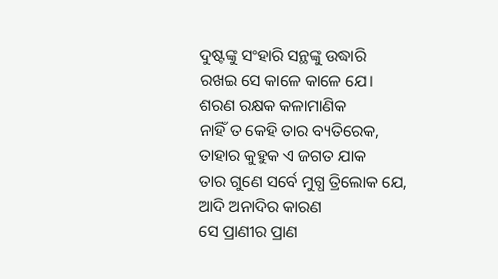ଦୁଷ୍ଟଙ୍କୁ ସଂହାରି ସନ୍ଥଙ୍କୁ ଉଦ୍ଧାରି
ରଖଇ ସେ କାଳେ କାଳେ ଯେ।
ଶରଣ ରକ୍ଷକ କଳାମାଣିକ
ନାହିଁ ତ କେହି ତାର ବ୍ୟତିରେକ,
ତାହାର କୁହୁକ ଏ ଜଗତ ଯାକ
ତାର ଗୁଣେ ସର୍ବେ ମୁଗ୍ଧ ତ୍ରିଲୋକ ଯେ,
ଆଦି ଅନାଦିର କାରଣ
ସେ ପ୍ରାଣୀର ପ୍ରାଣ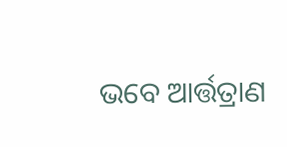ଭବେ ଆର୍ତ୍ତତ୍ରାଣ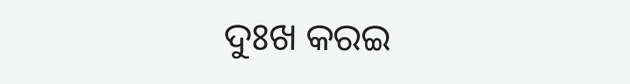ଦୁଃଖ କରଇ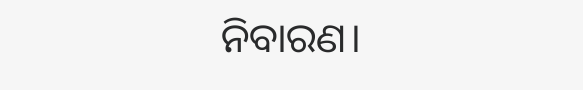ନିବାରଣ।